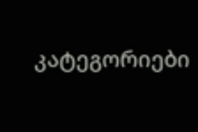კატეგორიები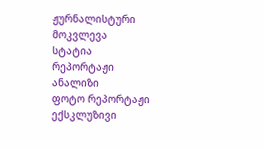ჟურნალისტური მოკვლევა
სტატია
რეპორტაჟი
ანალიზი
ფოტო რეპორტაჟი
ექსკლუზივი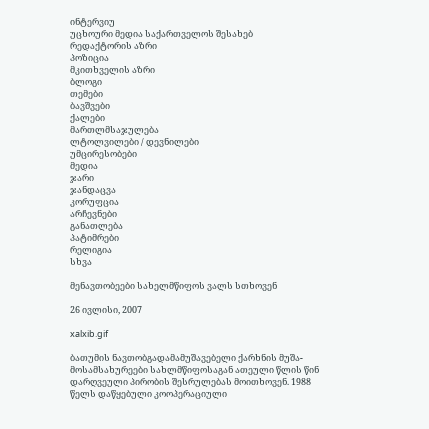ინტერვიუ
უცხოური მედია საქართველოს შესახებ
რედაქტორის აზრი
პოზიცია
მკითხველის აზრი
ბლოგი
თემები
ბავშვები
ქალები
მართლმსაჯულება
ლტოლვილები / დევნილები
უმცირესობები
მედია
ჯარი
ჯანდაცვა
კორუფცია
არჩევნები
განათლება
პატიმრები
რელიგია
სხვა

მენავთობეები სახელმწიფოს ვალს სთხოვენ

26 ივლისი, 2007

xalxib.gif

ბათუმის ნავთობგადამამუშავებელი ქარხნის მუშა-მოსამსახურეები სახლმწიფოსაგან ათეული წლის წინ დარღვეული პირობის შესრულებას მოითხოვენ. 1988 წელს დაწყებული კოოპერაციული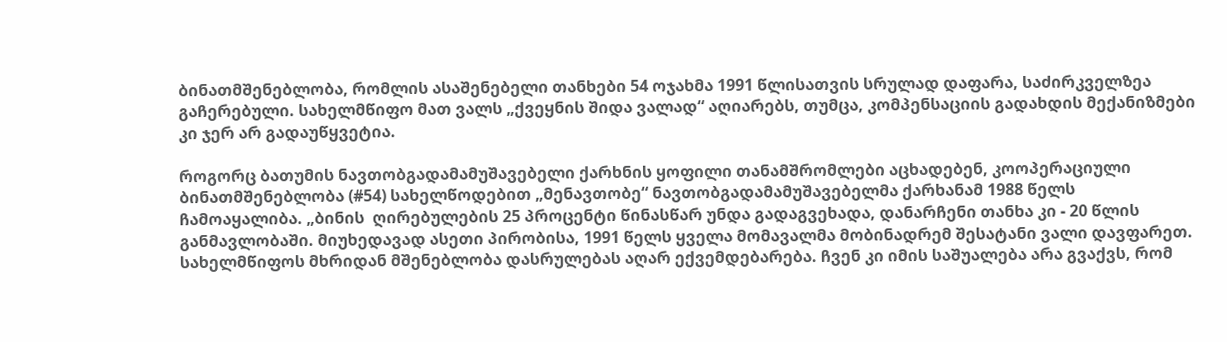ბინათმშენებლობა, რომლის ასაშენებელი თანხები 54 ოჯახმა 1991 წლისათვის სრულად დაფარა, საძირკველზეა გაჩერებული. სახელმწიფო მათ ვალს „ქვეყნის შიდა ვალად“ აღიარებს, თუმცა, კომპენსაციის გადახდის მექანიზმები კი ჯერ არ გადაუწყვეტია.

როგორც ბათუმის ნავთობგადამამუშავებელი ქარხნის ყოფილი თანამშრომლები აცხადებენ, კოოპერაციული ბინათმშენებლობა (#54) სახელწოდებით „მენავთობე“ ნავთობგადამამუშავებელმა ქარხანამ 1988 წელს ჩამოაყალიბა. „ბინის  ღირებულების 25 პროცენტი წინასწარ უნდა გადაგვეხადა, დანარჩენი თანხა კი - 20 წლის განმავლობაში. მიუხედავად ასეთი პირობისა, 1991 წელს ყველა მომავალმა მობინადრემ შესატანი ვალი დავფარეთ. სახელმწიფოს მხრიდან მშენებლობა დასრულებას აღარ ექვემდებარება. ჩვენ კი იმის საშუალება არა გვაქვს, რომ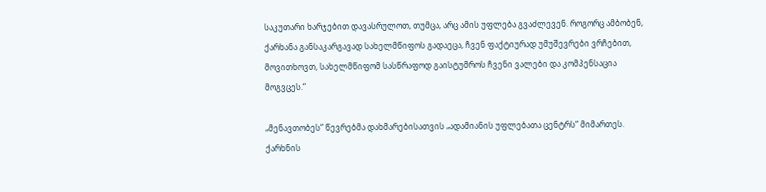საკუთარი ხარჯებით დავასრულოთ, თუმცა, არც ამის უფლება გვაძლევენ. როგორც ამბობენ, ქარხანა განსაკარგავად სახელმწიფოს გადაეცა, ჩვენ ფაქტიურად უმუშევრები ვრჩებით, მოვითხოვთ, სახელმწიფომ სასწრაფოდ გაისტუმროს ჩვენი ვალები და კომპენსაცია მოგვცეს.“

„მენავთობეს“ წევრებმა დახმარებისათვის „ადამიანის უფლებათა ცენტრს“ მიმართეს. ქარხნის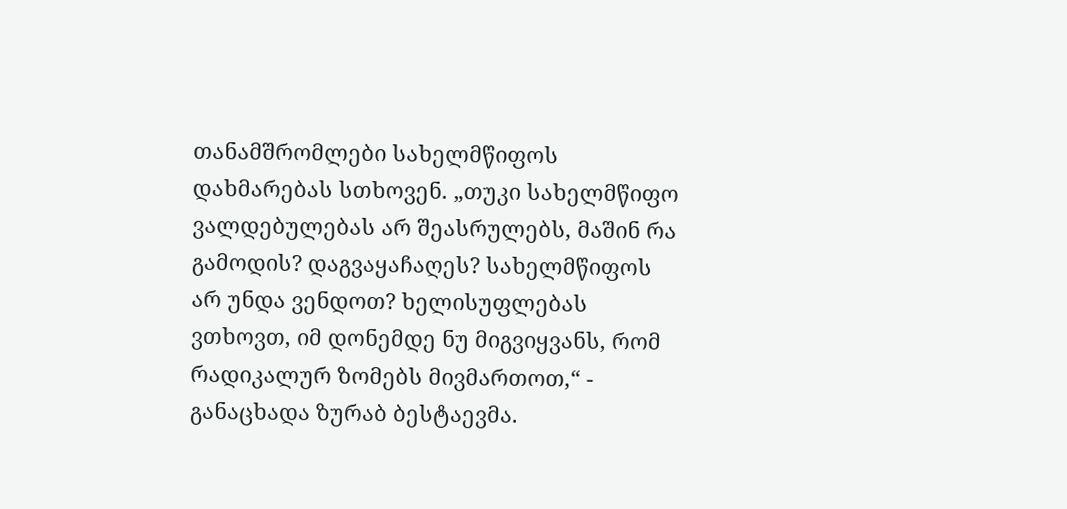თანამშრომლები სახელმწიფოს დახმარებას სთხოვენ. „თუკი სახელმწიფო ვალდებულებას არ შეასრულებს, მაშინ რა გამოდის? დაგვაყაჩაღეს? სახელმწიფოს არ უნდა ვენდოთ? ხელისუფლებას ვთხოვთ, იმ დონემდე ნუ მიგვიყვანს, რომ რადიკალურ ზომებს მივმართოთ,“ - განაცხადა ზურაბ ბესტაევმა.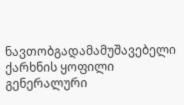ნავთობგადამამუშავებელი ქარხნის ყოფილი გენერალური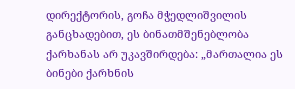დირექტორის, გოჩა მჭედლიშვილის განცხადებით, ეს ბინათმშენებლობა ქარხანას არ უკავშირდება: „მართალია ეს ბინები ქარხნის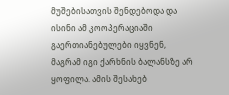მუშებისათვის შენდებოდა და ისინი ამ კოოპერაციაში გაერთიანებულები იყვნენ, მაგრამ იგი ქარხნის ბალანსზე არ ყოფილა. ამის შესახებ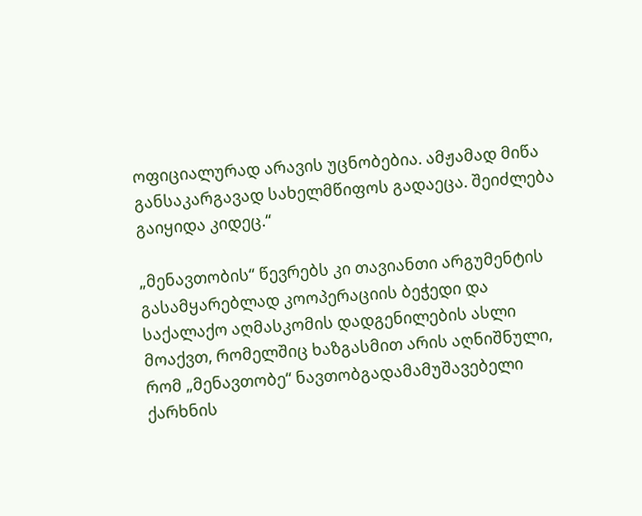ოფიციალურად არავის უცნობებია. ამჟამად მიწა განსაკარგავად სახელმწიფოს გადაეცა. შეიძლება გაიყიდა კიდეც.“

„მენავთობის“ წევრებს კი თავიანთი არგუმენტის გასამყარებლად კოოპერაციის ბეჭედი და საქალაქო აღმასკომის დადგენილების ასლი მოაქვთ, რომელშიც ხაზგასმით არის აღნიშნული, რომ „მენავთობე“ ნავთობგადამამუშავებელი ქარხნის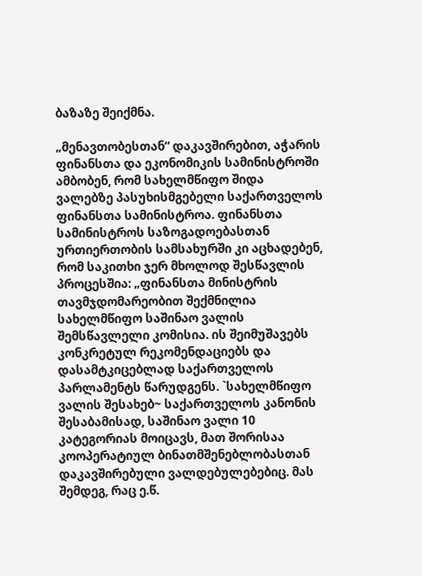ბაზაზე შეიქმნა.

„მენავთობესთან“ დაკავშირებით, აჭარის ფინანსთა და ეკონომიკის სამინისტროში ამბობენ, რომ სახელმწიფო შიდა ვალებზე პასუხისმგებელი საქართველოს ფინანსთა სამინისტროა. ფინანსთა სამინისტროს საზოგადოებასთან ურთიერთობის სამსახურში კი აცხადებენ, რომ საკითხი ჯერ მხოლოდ შესწავლის პროცესშია: „ფინანსთა მინისტრის თავმჯდომარეობით შექმნილია სახელმწიფო საშინაო ვალის შემსწავლელი კომისია. ის შეიმუშავებს კონკრეტულ რეკომენდაციებს და დასამტკიცებლად საქართველოს პარლამენტს წარუდგენს. `სახელმწიფო ვალის შესახებ~ საქართველოს კანონის შესაბამისად, საშინაო ვალი 10 კატეგორიას მოიცავს, მათ შორისაა კოოპერატიულ ბინათმშენებლობასთან დაკავშირებული ვალდებულებებიც. მას შემდეგ, რაც ე.წ.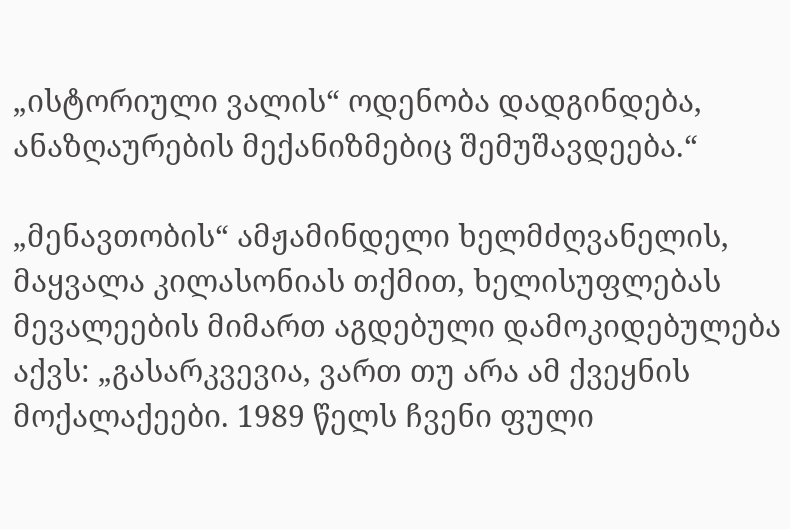„ისტორიული ვალის“ ოდენობა დადგინდება, ანაზღაურების მექანიზმებიც შემუშავდეება.“

„მენავთობის“ ამჟამინდელი ხელმძღვანელის, მაყვალა კილასონიას თქმით, ხელისუფლებას მევალეების მიმართ აგდებული დამოკიდებულება აქვს: „გასარკვევია, ვართ თუ არა ამ ქვეყნის მოქალაქეები. 1989 წელს ჩვენი ფული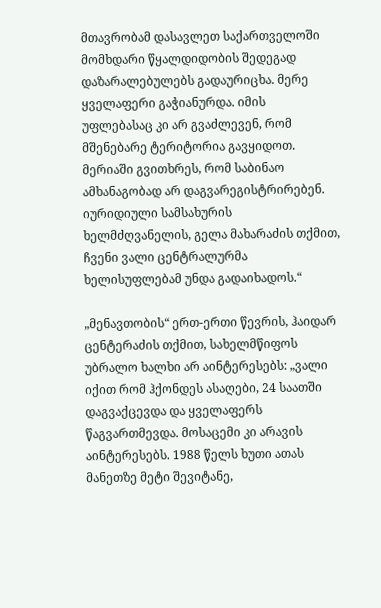მთავრობამ დასავლეთ საქართველოში მომხდარი წყალდიდობის შედეგად დაზარალებულებს გადაურიცხა. მერე ყველაფერი გაჭიანურდა. იმის უფლებასაც კი არ გვაძლევენ, რომ მშენებარე ტერიტორია გავყიდოთ. მერიაში გვითხრეს, რომ საბინაო ამხანაგობად არ დაგვარეგისტრირებენ. იურიდიული სამსახურის ხელმძღვანელის, გელა მახარაძის თქმით, ჩვენი ვალი ცენტრალურმა ხელისუფლებამ უნდა გადაიხადოს.“

„მენავთობის“ ერთ-ერთი წევრის, ჰაიდარ ცენტერაძის თქმით, სახელმწიფოს უბრალო ხალხი არ აინტერესებს: „ვალი იქით რომ ჰქონდეს ასაღები, 24 საათში დაგვაქცევდა და ყველაფერს წაგვართმევდა. მოსაცემი კი არავის აინტერესებს. 1988 წელს ხუთი ათას მანეთზე მეტი შევიტანე,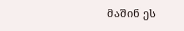მაშინ ეს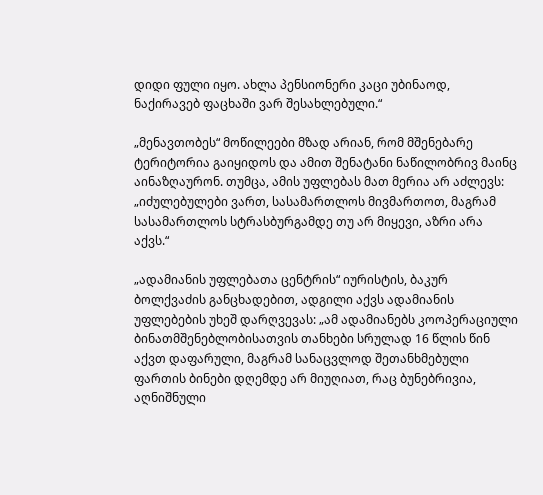დიდი ფული იყო. ახლა პენსიონერი კაცი უბინაოდ, ნაქირავებ ფაცხაში ვარ შესახლებული.“

„მენავთობეს“ მოწილეები მზად არიან, რომ მშენებარე ტერიტორია გაიყიდოს და ამით შენატანი ნაწილობრივ მაინც აინაზღაურონ. თუმცა, ამის უფლებას მათ მერია არ აძლევს: „იძულებულები ვართ, სასამართლოს მივმართოთ, მაგრამ სასამართლოს სტრასბურგამდე თუ არ მიყევი, აზრი არა აქვს.“

„ადამიანის უფლებათა ცენტრის“ იურისტის, ბაკურ ბოლქვაძის განცხადებით, ადგილი აქვს ადამიანის უფლებების უხეშ დარღვევას: „ამ ადამიანებს კოოპერაციული ბინათმშენებლობისათვის თანხები სრულად 16 წლის წინ აქვთ დაფარული, მაგრამ სანაცვლოდ შეთანხმებული ფართის ბინები დღემდე არ მიუღიათ, რაც ბუნებრივია, აღნიშნული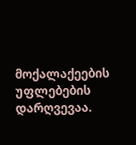მოქალაქეების უფლებების დარღვევაა.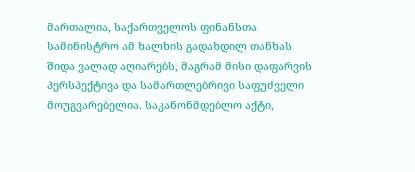მართალია, საქართველოს ფინანსთა სამინისტრო ამ ხალხის გადახდილ თანხას შიდა ვალად აღიარებს, მაგრამ მისი დაფარვის პერსპექტივა და სამართლებრივი საფუძველი მოუგვარებელია. საკანონმდებლო აქტი,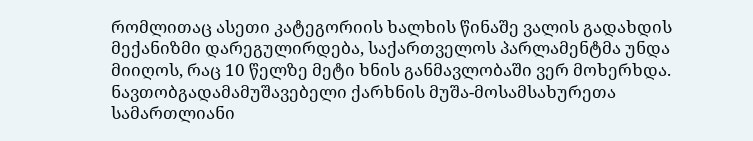რომლითაც ასეთი კატეგორიის ხალხის წინაშე ვალის გადახდის მექანიზმი დარეგულირდება, საქართველოს პარლამენტმა უნდა მიიღოს, რაც 10 წელზე მეტი ხნის განმავლობაში ვერ მოხერხდა. ნავთობგადამამუშავებელი ქარხნის მუშა-მოსამსახურეთა სამართლიანი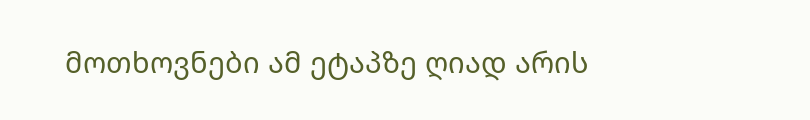მოთხოვნები ამ ეტაპზე ღიად არის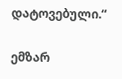დატოვებული.“

ემზარ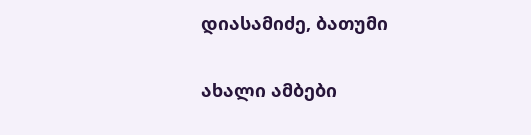დიასამიძე, ბათუმი

ახალი ამბები